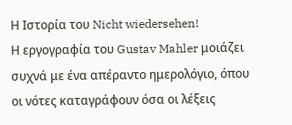Η Ιστορία του Nicht wiedersehen!
Η εργογραφία του Gustav Mahler μοιάζει συχνά με ένα απέραντο ημερολόγιο, όπου οι νότες καταγράφουν όσα οι λέξεις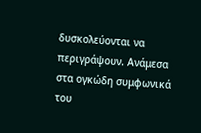δυσκολεύονται να περιγράψουν. Ανάμεσα στα ογκώδη συμφωνικά του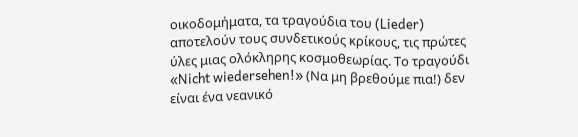οικοδομήματα, τα τραγούδια του (Lieder) αποτελούν τους συνδετικούς κρίκους, τις πρώτες ύλες μιας ολόκληρης κοσμοθεωρίας. Το τραγούδι «Nicht wiedersehen!» (Να μη βρεθούμε πια!) δεν είναι ένα νεανικό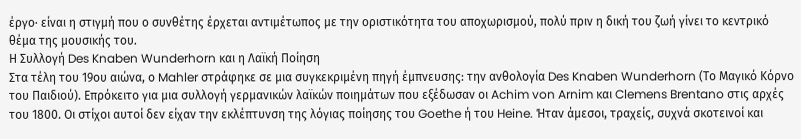έργο· είναι η στιγμή που ο συνθέτης έρχεται αντιμέτωπος με την οριστικότητα του αποχωρισμού, πολύ πριν η δική του ζωή γίνει το κεντρικό θέμα της μουσικής του.
Η Συλλογή Des Knaben Wunderhorn και η Λαϊκή Ποίηση
Στα τέλη του 19ου αιώνα, ο Mahler στράφηκε σε μια συγκεκριμένη πηγή έμπνευσης: την ανθολογία Des Knaben Wunderhorn (Το Μαγικό Κόρνο του Παιδιού). Επρόκειτο για μια συλλογή γερμανικών λαϊκών ποιημάτων που εξέδωσαν οι Achim von Arnim και Clemens Brentano στις αρχές του 1800. Οι στίχοι αυτοί δεν είχαν την εκλέπτυνση της λόγιας ποίησης του Goethe ή του Heine. Ήταν άμεσοι, τραχείς, συχνά σκοτεινοί και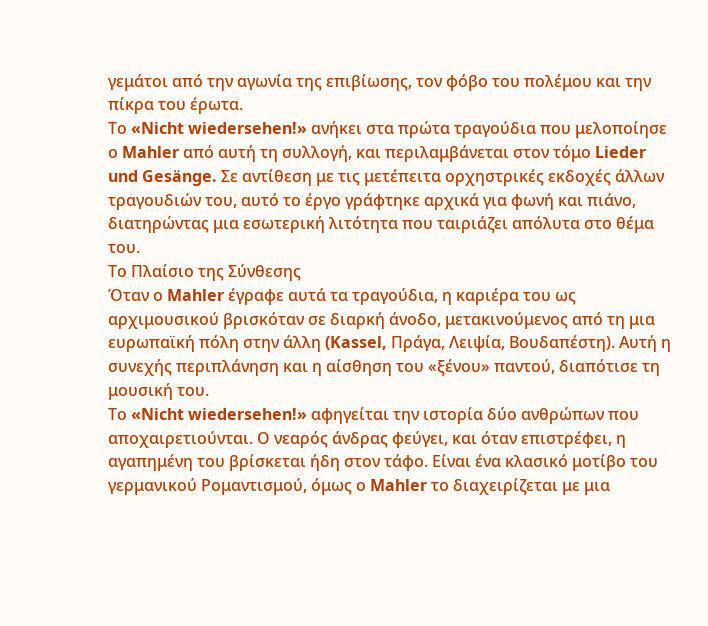γεμάτοι από την αγωνία της επιβίωσης, τον φόβο του πολέμου και την πίκρα του έρωτα.
Το «Nicht wiedersehen!» ανήκει στα πρώτα τραγούδια που μελοποίησε ο Mahler από αυτή τη συλλογή, και περιλαμβάνεται στον τόμο Lieder und Gesänge. Σε αντίθεση με τις μετέπειτα ορχηστρικές εκδοχές άλλων τραγουδιών του, αυτό το έργο γράφτηκε αρχικά για φωνή και πιάνο, διατηρώντας μια εσωτερική λιτότητα που ταιριάζει απόλυτα στο θέμα του.
Το Πλαίσιο της Σύνθεσης
Όταν ο Mahler έγραφε αυτά τα τραγούδια, η καριέρα του ως αρχιμουσικού βρισκόταν σε διαρκή άνοδο, μετακινούμενος από τη μια ευρωπαϊκή πόλη στην άλλη (Kassel, Πράγα, Λειψία, Βουδαπέστη). Αυτή η συνεχής περιπλάνηση και η αίσθηση του «ξένου» παντού, διαπότισε τη μουσική του.
Το «Nicht wiedersehen!» αφηγείται την ιστορία δύο ανθρώπων που αποχαιρετιούνται. Ο νεαρός άνδρας φεύγει, και όταν επιστρέφει, η αγαπημένη του βρίσκεται ήδη στον τάφο. Είναι ένα κλασικό μοτίβο του γερμανικού Ρομαντισμού, όμως ο Mahler το διαχειρίζεται με μια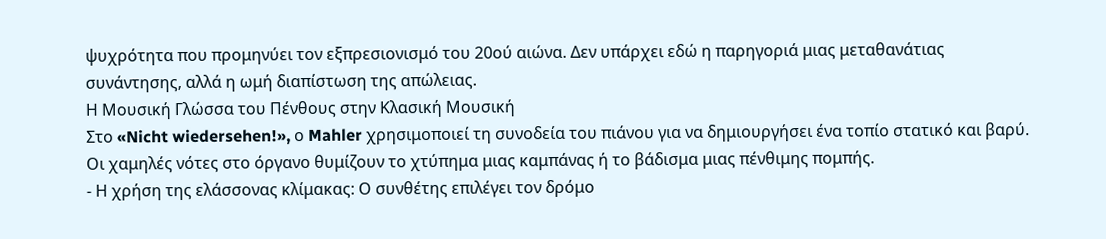ψυχρότητα που προμηνύει τον εξπρεσιονισμό του 20ού αιώνα. Δεν υπάρχει εδώ η παρηγοριά μιας μεταθανάτιας συνάντησης, αλλά η ωμή διαπίστωση της απώλειας.
Η Μουσική Γλώσσα του Πένθους στην Κλασική Μουσική
Στο «Nicht wiedersehen!», ο Mahler χρησιμοποιεί τη συνοδεία του πιάνου για να δημιουργήσει ένα τοπίο στατικό και βαρύ. Οι χαμηλές νότες στο όργανο θυμίζουν το χτύπημα μιας καμπάνας ή το βάδισμα μιας πένθιμης πομπής.
- Η χρήση της ελάσσονας κλίμακας: Ο συνθέτης επιλέγει τον δρόμο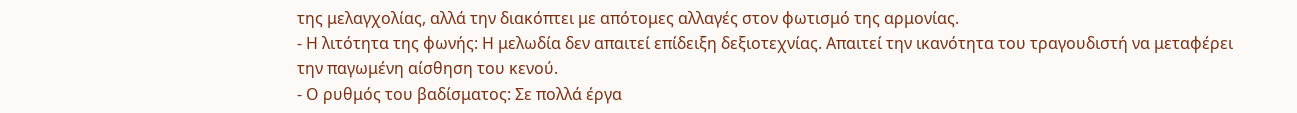της μελαγχολίας, αλλά την διακόπτει με απότομες αλλαγές στον φωτισμό της αρμονίας.
- Η λιτότητα της φωνής: Η μελωδία δεν απαιτεί επίδειξη δεξιοτεχνίας. Απαιτεί την ικανότητα του τραγουδιστή να μεταφέρει την παγωμένη αίσθηση του κενού.
- Ο ρυθμός του βαδίσματος: Σε πολλά έργα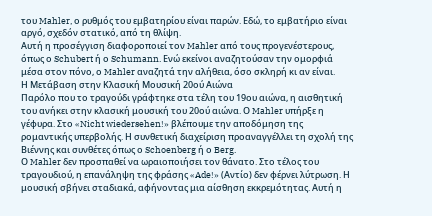του Mahler, ο ρυθμός του εμβατηρίου είναι παρών. Εδώ, το εμβατήριο είναι αργό, σχεδόν στατικό, από τη θλίψη.
Αυτή η προσέγγιση διαφοροποιεί τον Mahler από τους προγενέστερους, όπως ο Schubert ή ο Schumann. Ενώ εκείνοι αναζητούσαν την ομορφιά μέσα στον πόνο, ο Mahler αναζητά την αλήθεια, όσο σκληρή κι αν είναι.
Η Μετάβαση στην Κλασική Μουσική 20ού Αιώνα
Παρόλο που το τραγούδι γράφτηκε στα τέλη του 19ου αιώνα, η αισθητική του ανήκει στην κλασική μουσική του 20ού αιώνα. Ο Mahler υπήρξε η γέφυρα. Στο «Nicht wiedersehen!» βλέπουμε την αποδόμηση της ρομαντικής υπερβολής. Η συνθετική διαχείριση προαναγγέλλει τη σχολή της Βιέννης και συνθέτες όπως ο Schoenberg ή ο Berg.
Ο Mahler δεν προσπαθεί να ωραιοποιήσει τον θάνατο. Στο τέλος του τραγουδιού, η επανάληψη της φράσης «Ade!» (Αντίο) δεν φέρνει λύτρωση. Η μουσική σβήνει σταδιακά, αφήνοντας μια αίσθηση εκκρεμότητας. Αυτή η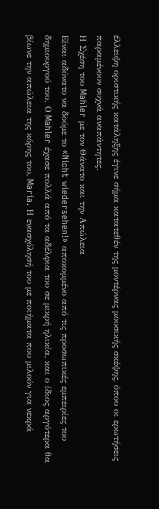έλλειψη οριστικής κατάληξης έγινε σήμα κατατεθέν της μοντέρνας μουσικής σκέψης, όπου οι ερωτήσεις παραμένουν συχνά αναπάντητες.
Η Σχέση του Mahler με τον Θάνατο και την Απώλεια
Είναι αδύνατο να δούμε το «Nicht wiedersehen!» αποκομμένο από τις προσωπικές εμπειρίες του δημιουργού του. Ο Mahler έχασε πολλά από τα αδέλφια του σε μικρή ηλικία, και ο ίδιος αργότερα θα βίωνε την απώλεια της κόρης του, Maria. Η ενασχόλησή του με ποιήματα που μιλούν για νεκρά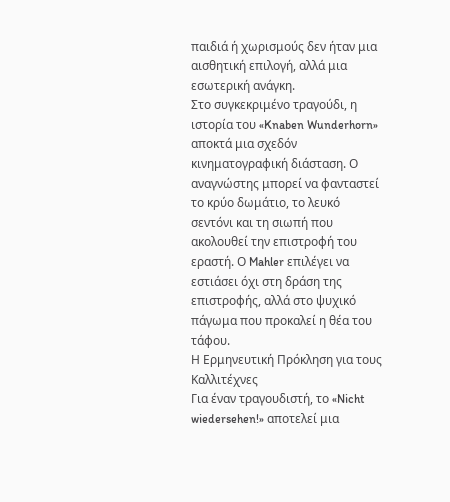παιδιά ή χωρισμούς δεν ήταν μια αισθητική επιλογή, αλλά μια εσωτερική ανάγκη.
Στο συγκεκριμένο τραγούδι, η ιστορία του «Knaben Wunderhorn» αποκτά μια σχεδόν κινηματογραφική διάσταση. Ο αναγνώστης μπορεί να φανταστεί το κρύο δωμάτιο, το λευκό σεντόνι και τη σιωπή που ακολουθεί την επιστροφή του εραστή. Ο Mahler επιλέγει να εστιάσει όχι στη δράση της επιστροφής, αλλά στο ψυχικό πάγωμα που προκαλεί η θέα του τάφου.
Η Ερμηνευτική Πρόκληση για τους Καλλιτέχνες
Για έναν τραγουδιστή, το «Nicht wiedersehen!» αποτελεί μια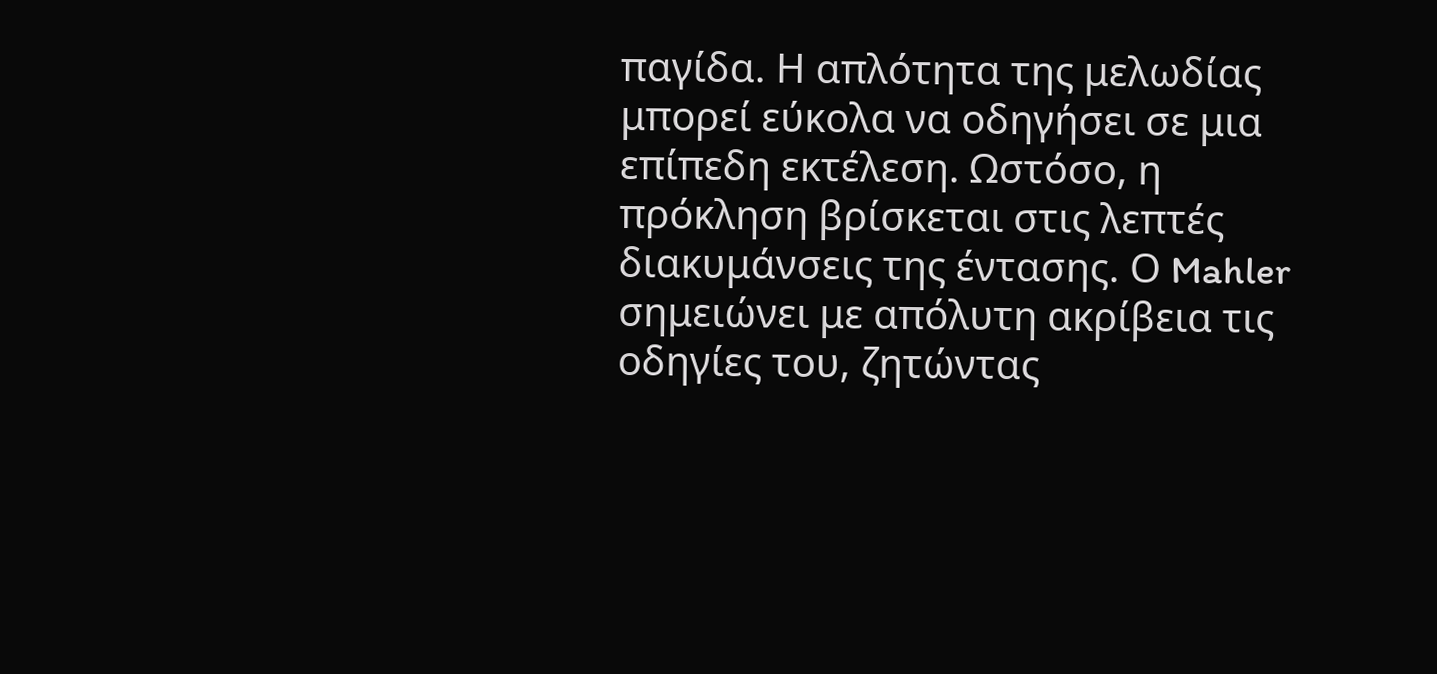παγίδα. Η απλότητα της μελωδίας μπορεί εύκολα να οδηγήσει σε μια επίπεδη εκτέλεση. Ωστόσο, η πρόκληση βρίσκεται στις λεπτές διακυμάνσεις της έντασης. Ο Mahler σημειώνει με απόλυτη ακρίβεια τις οδηγίες του, ζητώντας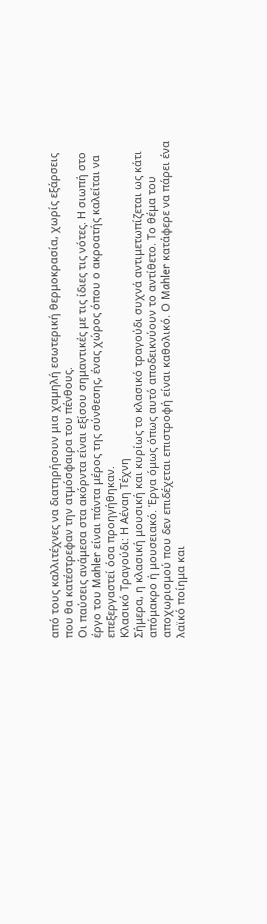από τους καλλιτέχνες να διατηρήσουν μια χαμηλή εσωτερική θερμοκρασία, χωρίς εξάρσεις που θα κατέστρεφαν την ατμόσφαιρα του πένθους.
Οι παύσεις ανάμεσα στα ακόρντα είναι εξίσου σημαντικές με τις ίδιες τις νότες. Η σιωπή στο έργο του Mahler είναι πάντα μέρος της σύνθεσης, ένας χώρος όπου ο ακροατής καλείται να επεξεργαστεί όσα προηγήθηκαν.
Κλασικό Τραγούδι: Η Αέναη Τέχνη
Σήμερα, η κλασική μουσική και κυρίως το κλασικό τραγούδι συχνά αντιμετωπίζεται ως κάτι απόμακρο ή μουσειακό. Έργα όμως όπως αυτό αποδεικνύουν το αντίθετο. Το θέμα του αποχωρισμού που δεν επιδέχεται επιστροφή είναι καθολικό. Ο Mahler κατάφερε να πάρει ένα λαϊκό ποίημα και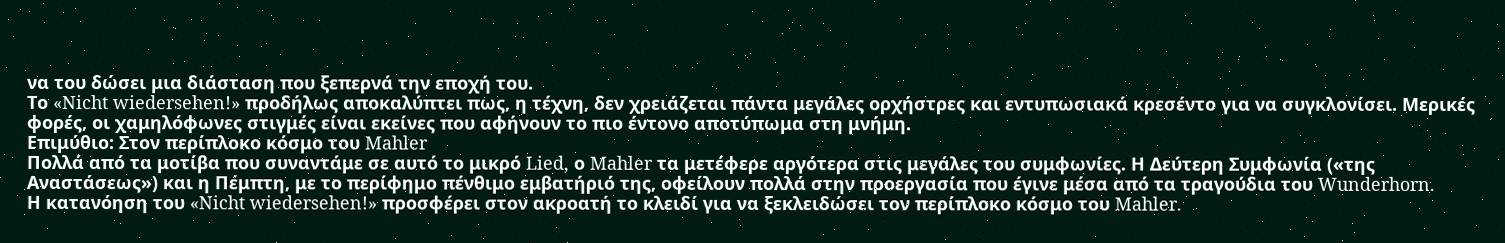να του δώσει μια διάσταση που ξεπερνά την εποχή του.
Το «Nicht wiedersehen!» προδήλως αποκαλύπτει πως, η τέχνη, δεν χρειάζεται πάντα μεγάλες ορχήστρες και εντυπωσιακά κρεσέντο για να συγκλονίσει. Μερικές φορές, οι χαμηλόφωνες στιγμές είναι εκείνες που αφήνουν το πιο έντονο αποτύπωμα στη μνήμη.
Επιμύθιο: Στον περίπλοκο κόσμο του Mahler
Πολλά από τα μοτίβα που συναντάμε σε αυτό το μικρό Lied, ο Mahler τα μετέφερε αργότερα στις μεγάλες του συμφωνίες. Η Δεύτερη Συμφωνία («της Αναστάσεως») και η Πέμπτη, με το περίφημο πένθιμο εμβατήριό της, οφείλουν πολλά στην προεργασία που έγινε μέσα από τα τραγούδια του Wunderhorn.
Η κατανόηση του «Nicht wiedersehen!» προσφέρει στον ακροατή το κλειδί για να ξεκλειδώσει τον περίπλοκο κόσμο του Mahler.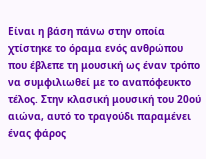Είναι η βάση πάνω στην οποία χτίστηκε το όραμα ενός ανθρώπου που έβλεπε τη μουσική ως έναν τρόπο να συμφιλιωθεί με το αναπόφευκτο τέλος. Στην κλασική μουσική του 20ού αιώνα, αυτό το τραγούδι παραμένει ένας φάρος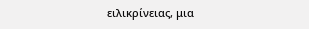ειλικρίνειας, μια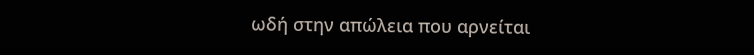ωδή στην απώλεια που αρνείται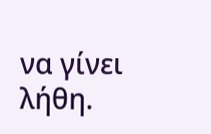να γίνει λήθη.